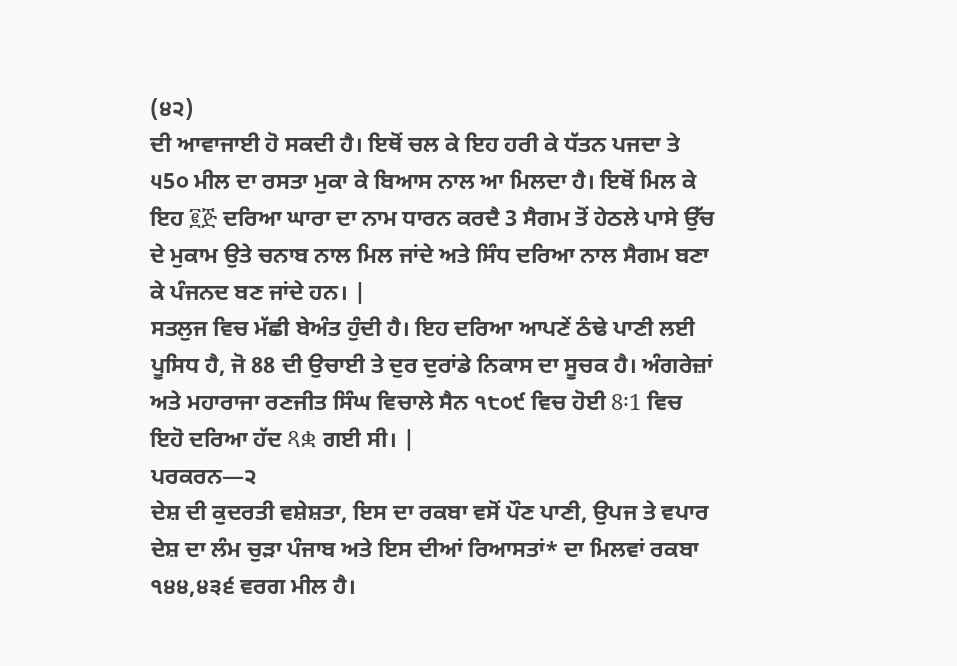(੪੨)
ਦੀ ਆਵਾਜਾਈ ਹੋ ਸਕਦੀ ਹੈ। ਇਥੋਂ ਚਲ ਕੇ ਇਹ ਹਰੀ ਕੇ ਧੱਤਨ ਪਜਦਾ ਤੇ ੫5੦ ਮੀਲ ਦਾ ਰਸਤਾ ਮੁਕਾ ਕੇ ਬਿਆਸ ਨਾਲ ਆ ਮਿਲਦਾ ਹੈ। ਇਥੋਂ ਮਿਲ ਕੇ ਇਹ ፪ጅ ਦਰਿਆ ਘਾਰਾ ਦਾ ਨਾਮ ਧਾਰਨ ਕਰਦੈ 3 ਸੈਗਮ ਤੋਂ ਹੇਠਲੇ ਪਾਸੇ ਉੱਚ ਦੇ ਮੁਕਾਮ ਉਤੇ ਚਨਾਬ ਨਾਲ ਮਿਲ ਜਾਂਦੇ ਅਤੇ ਸਿੰਧ ਦਰਿਆ ਨਾਲ ਸੈਗਮ ਬਣਾ ਕੇ ਪੰਜਨਦ ਬਣ ਜਾਂਦੇ ਹਨ। |
ਸਤਲੁਜ ਵਿਚ ਮੱਛੀ ਬੇਅੰਤ ਹੁੰਦੀ ਹੈ। ਇਹ ਦਰਿਆ ਆਪਣੇਂ ਠੰਢੇ ਪਾਣੀ ਲਈ ਪੂਸਿਧ ਹੈ, ਜੋ 88 ਦੀ ਉਚਾਈ ਤੇ ਦੁਰ ਦੁਰਾਂਡੇ ਨਿਕਾਸ ਦਾ ਸੂਚਕ ਹੈ। ਅੰਗਰੇਜ਼ਾਂ ਅਤੇ ਮਹਾਰਾਜਾ ਰਣਜੀਤ ਸਿੰਘ ਵਿਚਾਲੇ ਸੈਨ ੧੮੦੯ ਵਿਚ ਹੋਈ 8፡1 ਵਿਚ ਇਹੋ ਦਰਿਆ ਹੱਦ ጻቋ ਗਈ ਸੀ। |
ਪਰਕਰਨ—੨
ਦੇਸ਼ ਦੀ ਕੁਦਰਤੀ ਵਸ਼ੇਸ਼ਤਾ, ਇਸ ਦਾ ਰਕਬਾ ਵਸੋਂ ਪੌਣ ਪਾਣੀ, ਉਪਜ ਤੇ ਵਪਾਰ
ਦੇਸ਼ ਦਾ ਲੰਮ ਚੁੜਾ ਪੰਜਾਬ ਅਤੇ ਇਸ ਦੀਆਂ ਰਿਆਸਤਾਂ* ਦਾ ਮਿਲਵਾਂ ਰਕਬਾ ੧੪੪,੪੩੬ ਵਰਗ ਮੀਲ ਹੈ।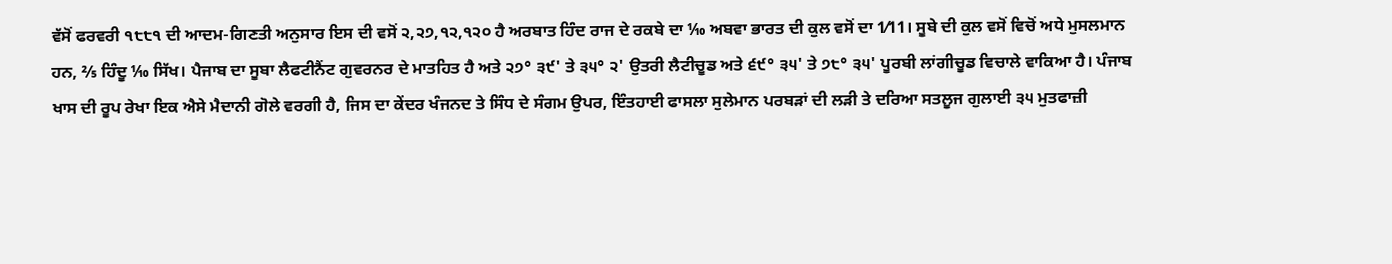ਵੱਸੋਂ ਫਰਵਰੀ ੧੮੮੧ ਦੀ ਆਦਮ-ਗਿਣਤੀ ਅਨੁਸਾਰ ਇਸ ਦੀ ਵਸੋਂ ੨,੨੭,੧੨,੧੨੦ ਹੈ ਅਰਬਾਤ ਹਿੰਦ ਰਾਜ ਦੇ ਰਕਬੇ ਦਾ ⅒ ਅਬਵਾ ਭਾਰਤ ਦੀ ਕੁਲ ਵਸੋਂ ਦਾ 1⁄11। ਸੂਬੇ ਦੀ ਕੁਲ ਵਸੋਂ ਵਿਚੋਂ ਅਧੇ ਮੁਸਲਮਾਨ ਹਨ, ⅖ ਹਿੰਦੂ ⅒ ਸਿੱਖ। ਪੈਜਾਬ ਦਾ ਸੂਬਾ ਲੈਫਟੀਨੈਂਟ ਗੁਵਰਨਰ ਦੇ ਮਾਤਹਿਤ ਹੈ ਅਤੇ ੨੭° ੩੯' ਤੇ ੩੫° ੨' ਉਤਰੀ ਲੈਟੀਚੂਡ ਅਤੇ ੬੯° ੩੫' ਤੇ ੭੮° ੩੫' ਪੂਰਬੀ ਲਾਂਗੀਚੂਡ ਵਿਚਾਲੇ ਵਾਕਿਆ ਹੈ। ਪੰਜਾਬ ਖਾਸ ਦੀ ਰੂਪ ਰੇਖਾ ਇਕ ਐਸੇ ਮੈਦਾਨੀ ਗੋਲੇ ਵਰਗੀ ਹੈ, ਜਿਸ ਦਾ ਕੇਂਦਰ ਖੰਜਨਦ ਤੇ ਸਿੰਧ ਦੇ ਸੰਗਮ ਉਪਰ, ਇੰਤਹਾਈ ਫਾਸਲਾ ਸੁਲੇਮਾਨ ਪਰਬੜਾਂ ਦੀ ਲੜੀ ਤੇ ਦਰਿਆ ਸਤਲੂਜ ਗੁਲਾਈ ੩੫ ਮੁਤਫਾਜ਼ੀ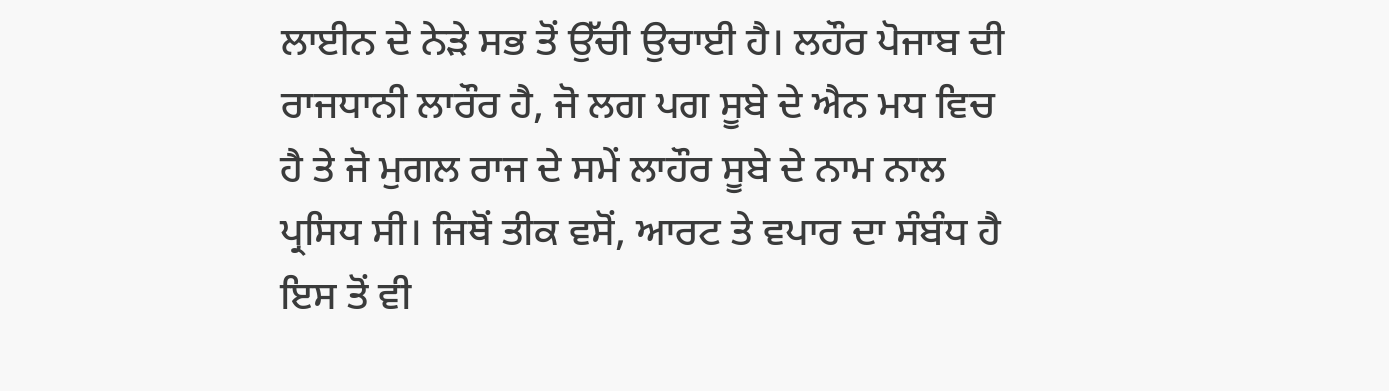ਲਾਈਨ ਦੇ ਨੇੜੇ ਸਭ ਤੋਂ ਉੱਚੀ ਉਚਾਈ ਹੈ। ਲਹੌਰ ਪੋਜਾਬ ਦੀ ਰਾਜਧਾਨੀ ਲਾਰੌਰ ਹੈ, ਜੋ ਲਗ ਪਗ ਸੂਬੇ ਦੇ ਐਨ ਮਧ ਵਿਚ ਹੈ ਤੇ ਜੋ ਮੁਗਲ ਰਾਜ ਦੇ ਸਮੇਂ ਲਾਹੌਰ ਸੂਬੇ ਦੇ ਨਾਮ ਨਾਲ ਪ੍ਰਸਿਧ ਸੀ। ਜਿਥੋਂ ਤੀਕ ਵਸੋਂ, ਆਰਟ ਤੇ ਵਪਾਰ ਦਾ ਸੰਬੰਧ ਹੈ ਇਸ ਤੋਂ ਵੀ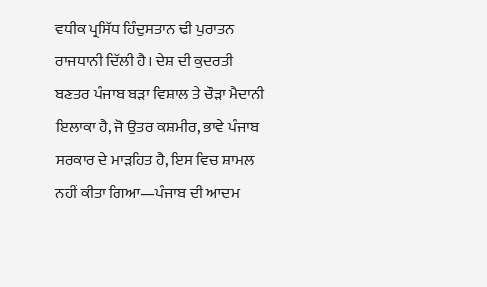ਵਧੀਕ ਪ੍ਰਸਿੱਧ ਹਿੰਦੁਸਤਾਨ ਢੀ ਪੁਰਾਤਨ ਰਾਜਧਾਨੀ ਦਿੱਲੀ ਹੈ। ਦੇਸ਼ ਦੀ ਕੁਦਰਤੀ ਬਣਤਰ ਪੰਜਾਬ ਬੜਾ ਵਿਸ਼ਾਲ ਤੇ ਚੌੜਾ ਮੈਦਾਨੀ ਇਲਾਕਾ ਹੈ, ਜੋ ਉਤਰ ਕਸ਼ਮੀਰ, ਭਾਵੇ ਪੰਜਾਬ ਸਰਕਾਰ ਦੇ ਮਾੜਹਿਤ ਹੈ, ਇਸ ਵਿਚ ਸ਼ਾਮਲ ਨਹੀਂ ਕੀਤਾ ਗਿਆ—ਪੰਜਾਬ ਦੀ ਆਦਮ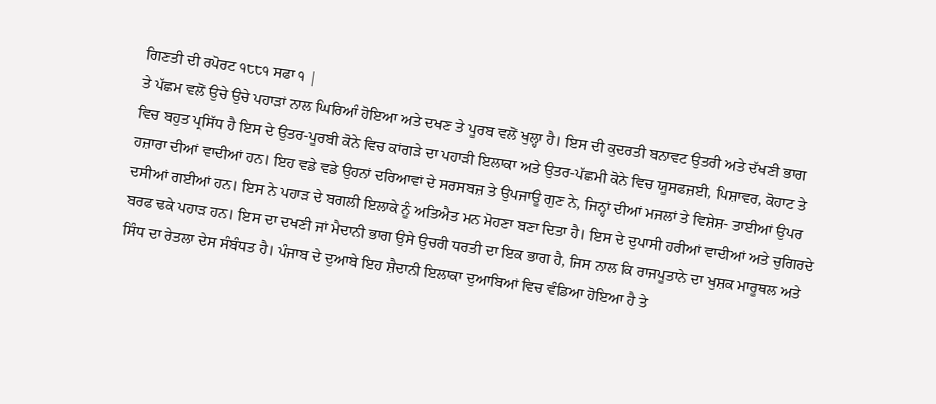ਗਿਣਤੀ ਦੀ ਰਪੋਰਟ ੧੮੮੧ ਸਫਾ ੧ |
ਤੇ ਪੱਛਮ ਵਲੋਂ ਉਚੇ ਉਚੇ ਪਹਾੜਾਂ ਨਾਲ ਘਿਰਿਆੰ ਹੋਇਆ ਅਤੇ ਦਖਣ ਤੇ ਪੂਰਬ ਵਲੋਂ ਖੁਲ੍ਹਾ ਹੈ। ਇਸ ਦੀ ਕੁਦਰਤੀ ਬਨਾਵਟ ਉਤਰੀ ਅਤੇ ਦੱਖਣੀ ਭਾਗ ਵਿਚ ਬਹੁਤ ਪ੍ਰਸਿੱਧ ਹੈ ਇਸ ਦੇ ਉਤਰ-ਪੂਰਬੀ ਕੋਨੇ ਵਿਚ ਕਾਂਗੜੇ ਦਾ ਪਹਾੜੀ ਇਲਾਕਾ ਅਤੇ ਉਤਰ-ਪੱਛਮੀ ਕੋਨੇ ਵਿਚ ਯੂਸਫਜ਼ਈ, ਪਿਸ਼ਾਵਰ, ਕੋਹਾਟ ਤੇ ਹਜ਼ਾਰਾ ਦੀਆਂ ਵਾਦੀਆਂ ਹਨ। ਇਹ ਵਡੇ ਵਡੇ ਉਹਨਾਂ ਦਰਿਆਵਾਂ ਦੇ ਸਰਸਬਜ਼ ਤੇ ਉਪਜਾਊ ਗੁਣ ਨੇ, ਜਿਨ੍ਹਾਂ ਦੀਆਂ ਮਜਲਾਂ ਤੇ ਵਿਸ਼ੇਸ਼- ਤਾਈਆਂ ਉਪਰ ਦਸੀਆਂ ਗਈਆਂ ਹਨ। ਇਸ ਨੇ ਪਹਾੜ ਦੇ ਬਗਲੀ ਇਲਾਕੇ ਨੂੰ ਅਤਿਐਤ ਮਨ ਮੋਹਣਾ ਬਣਾ ਦਿਤਾ ਹੈ। ਇਸ ਦੇ ਦੁਪਾਸੀ ਹਰੀਆਂ ਵਾਦੀਆਂ ਅਤੇ ਚੁਗਿਰਦੇ ਬਰਫ ਢਕੇ ਪਹਾੜ ਹਨ। ਇਸ ਦਾ ਦਖਣੀ ਜਾਂ ਮੈਦਾਨੀ ਭਾਗ ਉਸੇ ਉਚਰੀ ਧਰਤੀ ਦਾ ਇਕ ਭਾਗ ਹੈ, ਜਿਸ ਨਾਲ ਕਿ ਰਾਜਪੂਤਾਨੇ ਦਾ ਖੁਸ਼ਕ ਮਾਰੂਥਲ ਅਤੇ ਸਿੰਧ ਦਾ ਰੇਤਲਾ ਦੇਸ ਸੰਬੰਧਤ ਹੈ। ਪੰਜਾਬ ਦੇ ਦੁਆਬੇ ਇਹ ਸ਼ੈਦਾਨੀ ਇਲਾਕਾ ਦੁਆਬਿਆਂ ਵਿਚ ਵੰਡਿਆ ਹੋਇਆ ਹੈ ਤੇ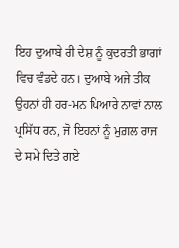ਇਹ ਦੁਆਬੇ ਰੀ ਦੇਸ਼ ਨੂੰ ਕੁਦਰਤੀ ਭਾਗਾਂ ਵਿਚ ਵੰਡਦੇ ਹਨ। ਦੁਆਬੇ ਅਜੇ ਤੀਕ ਉਹਨਾਂ ਹੀ ਹਰ-ਮਨ ਪਿਆਰੇ ਨਾਵਾਂ ਨਾਲ ਪ੍ਰਸਿੱਧ ਰਨ, ਜੋ ਇਹਨਾਂ ਨੂੰ ਮੁਗ਼ਲ ਰਾਜ ਦੇ ਸਮੇ ਦਿਤੇ ਗਏ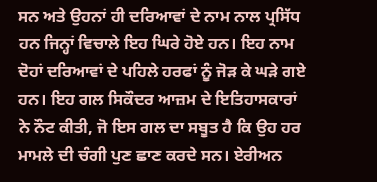ਸਨ ਅਤੇ ਉਹਨਾਂ ਹੀ ਦਰਿਆਵਾਂ ਦੇ ਨਾਮ ਨਾਲ ਪ੍ਰਸਿੱਧ ਹਨ ਜਿਨ੍ਹਾਂ ਵਿਚਾਲੇ ਇਹ ਘਿਰੇ ਹੋਏ ਹਨ। ਇਹ ਨਾਮ ਦੋਹਾਂ ਦਰਿਆਵਾਂ ਦੇ ਪਹਿਲੇ ਹਰਫਾਂ ਨੂੰ ਜੋੜ ਕੇ ਘੜੇ ਗਏ ਹਨ। ਇਹ ਗਲ ਸਿਕੌਦਰ ਆਜ਼ਮ ਦੇ ਇਤਿਹਾਸਕਾਰਾਂ ਨੇ ਨੌਟ ਕੀਤੀ, ਜੋ ਇਸ ਗਲ ਦਾ ਸਬੂਤ ਹੈ ਕਿ ਉਹ ਹਰ ਮਾਮਲੇ ਦੀ ਚੰਗੀ ਪੁਣ ਛਾਣ ਕਰਦੇ ਸਨ। ਏਰੀਅਨ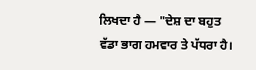ਲਿਖਦਾ ਹੈ ― "ਦੇਸ਼ ਦਾ ਬਹੁਤ ਵੱਡਾ ਭਾਗ ਹਮਵਾਰ ਤੇ ਪੱਧਰਾ ਹੈ।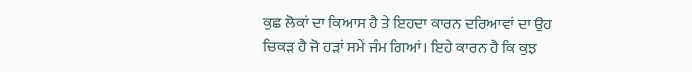ਕੁਛ ਲੋਕਾਂ ਦਾ ਕਿਆਸ ਹੈ ਤੇ ਇਹਦਾ ਕਾਰਨ ਦਰਿਆਵਾਂ ਦਾ ਉਹ ਚਿਕੜ ਹੈ ਜੋ ਹੜਾਂ ਸਮੇਂ ਜੰਮ ਗਿਆਂ। ਇਹੇ ਕਾਰਨ ਹੈ ਕਿ ਕੁਝ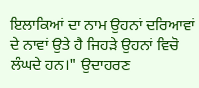ਇਲਾਕਿਆਂ ਦਾ ਨਾਮ ਉਹਨਾਂ ਦਰਿਆਵਾਂ ਦੇ ਨਾਵਾਂ ਉਤੇ ਹੈ ਜਿਹੜੇ ਉਹਨਾਂ ਵਿਚੋ ਲੰਘਦੇ ਹਨ।" ਉਦਾਹਰਣ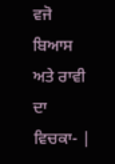ਵਜੋ ਬਿਆਸ ਅਤੇ ਰਾਵੀ ਦਾ ਵਿਚਕਾ- |